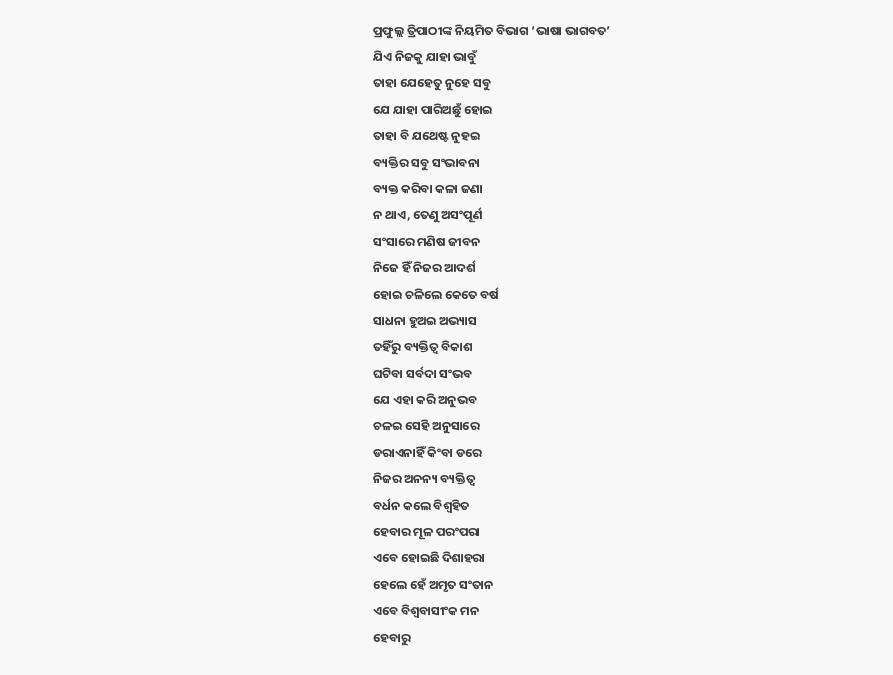ପ୍ରଫୁଲ୍ଲ ତ୍ରିପାଠୀଙ୍କ ନିୟମିତ ବିଭାଗ ‘ଭାଷା ଭାଗବତ’
ଯିଏ ନିଜକୁ ଯାହା ଭାବୁଁ
ତାହା ଯେହେତୁ ନୁହେ ସବୁ
ଯେ ଯାହା ପାରିଅଛୁଁ ହୋଇ
ତାହା ବି ଯଥେଷ୍ଟ ନୁହଇ
ବ୍ୟକ୍ତିର ସବୁ ସଂଭାବନା
ବ୍ୟକ୍ତ କରିବା କଳା ଜଣା
ନ ଥାଏ, ତେଣୁ ଅସଂପୂର୍ଣ
ସଂସାରେ ମଣିଷ ଜୀବନ
ନିଜେ ହିଁ ନିଜର ଆଦର୍ଶ
ହୋଇ ଚଳିଲେ କେତେ ବର୍ଷ
ସାଧନା ହୁଅଇ ଅଭ୍ୟାସ
ତହିଁରୁ ବ୍ୟକ୍ତିତ୍ୱ ବିକାଶ
ଘଟିବା ସର୍ବଦା ସଂଭବ
ଯେ ଏହା କରି ଅନୁଭବ
ଚଳଇ ସେହି ଅନୁସାରେ
ଡରାଏନାହିଁ କିଂବା ଡରେ
ନିଜର ଅନନ୍ୟ ବ୍ୟକ୍ତିତ୍ବ
ବର୍ଧନ କଲେ ବିଶ୍ବହିତ
ହେବାର ମୂଳ ପରଂପରା
ଏବେ ହୋଇଛି ଦିଶାହରା
ହେଲେ ହେଁ ଅମୃତ ସଂତାନ
ଏବେ ବିଶ୍ବବାସୀଂକ ମନ
ହେବାରୁ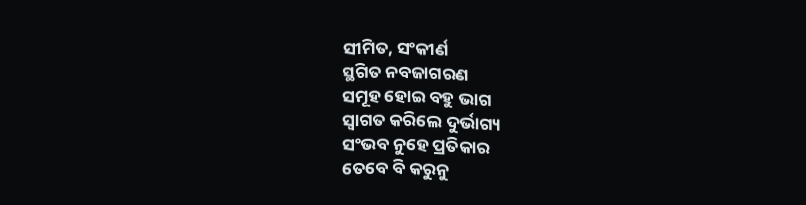ସୀମିତ, ସଂକୀର୍ଣ
ସ୍ଥଗିତ ନବଜାଗରଣ
ସମୂହ ହୋଇ ବହୁ ଭାଗ
ସ୍ବାଗତ କରିଲେ ଦୁର୍ଭାଗ୍ୟ
ସଂଭବ ନୁହେ ପ୍ରତିକାର
ତେବେ ବି କରୁନୁ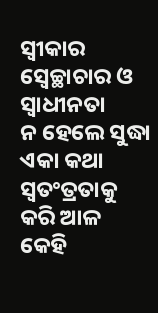ସ୍ବୀକାର
ସ୍ବେଚ୍ଛାଚାର ଓ ସ୍ବାଧୀନତା
ନ ହେଲେ ସୁଦ୍ଧା ଏକା କଥା
ସ୍ବତଂତ୍ରତାକୁ କରି ଆଳ
କେହି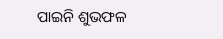ପାଇନି ଶୁଭଫଳ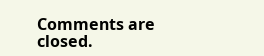Comments are closed.